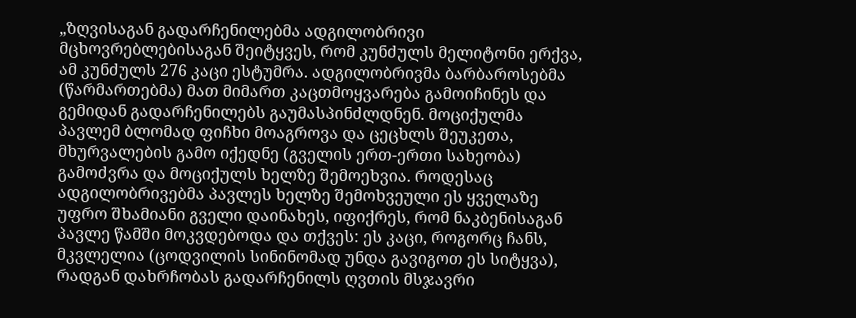„ზღვისაგან გადარჩენილებმა ადგილობრივი მცხოვრებლებისაგან შეიტყვეს, რომ კუნძულს მელიტონი ერქვა, ამ კუნძულს 276 კაცი ესტუმრა. ადგილობრივმა ბარბაროსებმა (წარმართებმა) მათ მიმართ კაცთმოყვარება გამოიჩინეს და გემიდან გადარჩენილებს გაუმასპინძლდნენ. მოციქულმა პავლემ ბლომად ფიჩხი მოაგროვა და ცეცხლს შეუკეთა, მხურვალების გამო იქედნე (გველის ერთ-ერთი სახეობა) გამოძვრა და მოციქულს ხელზე შემოეხვია. როდესაც ადგილობრივებმა პავლეს ხელზე შემოხვეული ეს ყველაზე უფრო შხამიანი გველი დაინახეს, იფიქრეს, რომ ნაკბენისაგან პავლე წამში მოკვდებოდა და თქვეს: ეს კაცი, როგორც ჩანს, მკვლელია (ცოდვილის სინინომად უნდა გავიგოთ ეს სიტყვა), რადგან დახრჩობას გადარჩენილს ღვთის მსჯავრი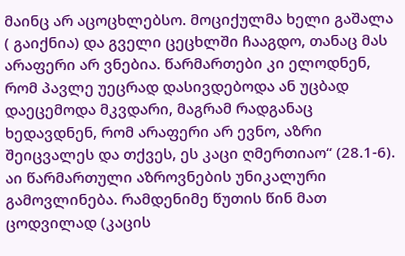მაინც არ აცოცხლებსო. მოციქულმა ხელი გაშალა ( გაიქნია) და გველი ცეცხლში ჩააგდო, თანაც მას არაფერი არ ვნებია. წარმართები კი ელოდნენ, რომ პავლე უეცრად დასივდებოდა ან უცბად დაეცემოდა მკვდარი, მაგრამ რადგანაც ხედავდნენ, რომ არაფერი არ ევნო, აზრი შეიცვალეს და თქვეს, ეს კაცი ღმერთიაო“ (28.1-6). აი წარმართული აზროვნების უნიკალური გამოვლინება. რამდენიმე წუთის წინ მათ ცოდვილად (კაცის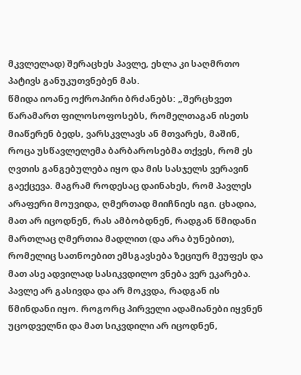მკვლელად) შერაცხეს პავლე, ეხლა კი საღმრთო პატივს განუკუთვნებენ მას.
წმიდა იოანე ოქროპირი ბრძანებს: „შერცხვეთ წარამართ ფილოსოფოსებს, რომელთაგან ისეთს მიაწერენ ბედს, ვარსკვლავს ან მთვარეს, მაშინ, როცა უსწავლელემა ბარბაროსებმა თქვეს, რომ ეს ღვთის განგებულება იყო და მის სასჯელს ვერავინ გაექცევა. მაგრამ როდესაც დაინახეს, რომ პავლეს არაფერი მოუვიდა, ღმერთად მიიჩნიეს იგი. ცხადია, მათ არ იცოდნენ, რას ამბობდნენ, რადგან წმიდანი მართლაც ღმერთია მადლით (და არა ბუნებით), რომელიც სათნოებით ემსგავსება ზეციურ მეუფეს და მათ ასე ადვილად სასიკვდილო ვნება ვერ ეკარება. პავლე არ გასივდა და არ მოკვდა, რადგან ის წმინდანი იყო. როგორც პირველი ადამიანები იყვნენ უცოდველნი და მათ სიკვდილი არ იცოდნენ,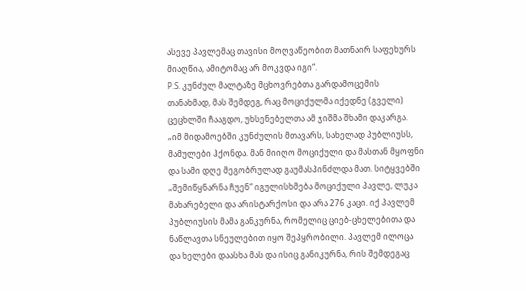ასევე პავლემაც თავისი მოღვაწეობით მათნაირ საფეხურს მიაღწია, ამიტომაც არ მოკვდა იგი“.
P.S. კუნძულ მალტაზე მცხოვრებთა გარდამოცემის თანახმად, მას შემდეგ, რაც მოციქულმა იქედნე (გველი) ცეცხლში ჩააგდო, უხსენებელთა ამ ჯიშმა შხამი დაკარგა.
„იმ მიდამოებში კუნძულის მთავარს, სახელად პუბლიუსს, მამულები ჰქონდა. მან მიიღო მოციქული და მასთან მყოფნი და სამი დღე მეგობრულად გაუმასპინძლდა მათ. სიტყვებში „შემიწყნარნა ჩუენ“ იგულისხმება მოციქული პავლე, ლუკა მახარებელი და არისტარქოსი და არა 276 კაცი. იქ პავლემ პუბლიუსის მამა განკურნა, რომელიც ციებ-ცხელებითა და ნაწლავთა სნეულებით იყო შეპყრობილი. პავლემ ილოცა და ხელები დაასხა მას და ისიც განიკურნა, რის შემდეგაც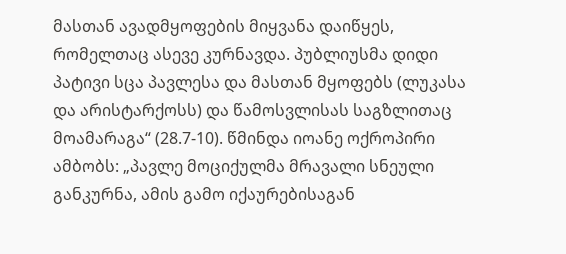მასთან ავადმყოფების მიყვანა დაიწყეს, რომელთაც ასევე კურნავდა. პუბლიუსმა დიდი პატივი სცა პავლესა და მასთან მყოფებს (ლუკასა და არისტარქოსს) და წამოსვლისას საგზლითაც მოამარაგა“ (28.7-10). წმინდა იოანე ოქროპირი ამბობს: „პავლე მოციქულმა მრავალი სნეული განკურნა, ამის გამო იქაურებისაგან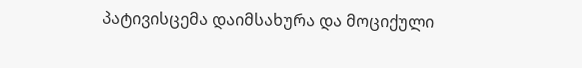პატივისცემა დაიმსახურა და მოციქული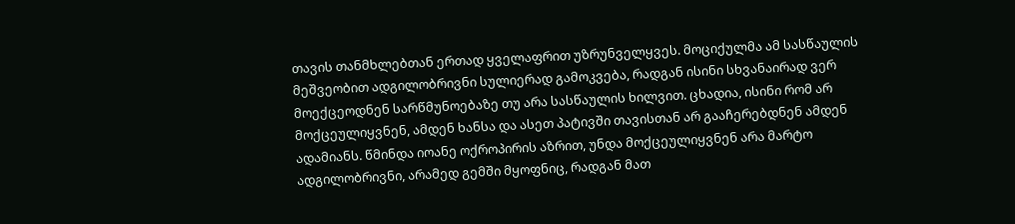თავის თანმხლებთან ერთად ყველაფრით უზრუნველყვეს. მოციქულმა ამ სასწაულის მეშვეობით ადგილობრივნი სულიერად გამოკვება, რადგან ისინი სხვანაირად ვერ მოექცეოდნენ სარწმუნოებაზე თუ არა სასწაულის ხილვით. ცხადია, ისინი რომ არ მოქცეულიყვნენ, ამდენ ხანსა და ასეთ პატივში თავისთან არ გააჩერებდნენ ამდენ ადამიანს. წმინდა იოანე ოქროპირის აზრით, უნდა მოქცეულიყვნენ არა მარტო ადგილობრივნი, არამედ გემში მყოფნიც, რადგან მათ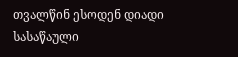თვალწინ ესოდენ დიადი სასაწაული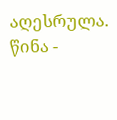აღესრულა.
წინა -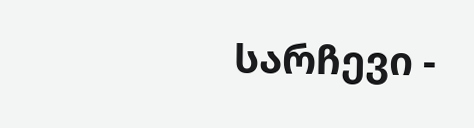სარჩევი -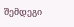შემდეგი